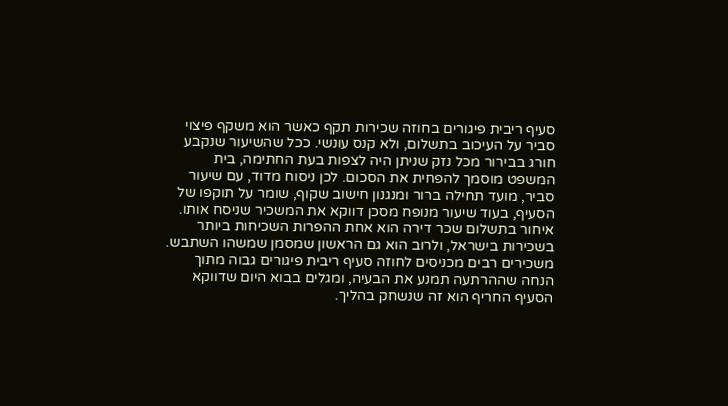סעיף ריבית פיגורים בחוזה שכירות תקף כאשר הוא משקף פיצוי סביר על העיכוב בתשלום, ולא קנס עונשי. ככל שהשיעור שנקבע חורג בבירור מכל נזק שניתן היה לצפות בעת החתימה, בית המשפט מוסמך להפחית את הסכום. לכן ניסוח מדוד, עם שיעור סביר, מועד תחילה ברור ומנגנון חישוב שקוף, שומר על תוקפו של הסעיף, בעוד שיעור מנופח מסכן דווקא את המשכיר שניסח אותו.
איחור בתשלום שכר דירה הוא אחת ההפרות השכיחות ביותר בשכירות בישראל, ולרוב הוא גם הראשון שמסמן שמשהו השתבש. משכירים רבים מכניסים לחוזה סעיף ריבית פיגורים גבוה מתוך הנחה שההרתעה תמנע את הבעיה, ומגלים בבוא היום שדווקא הסעיף החריף הוא זה שנשחק בהליך.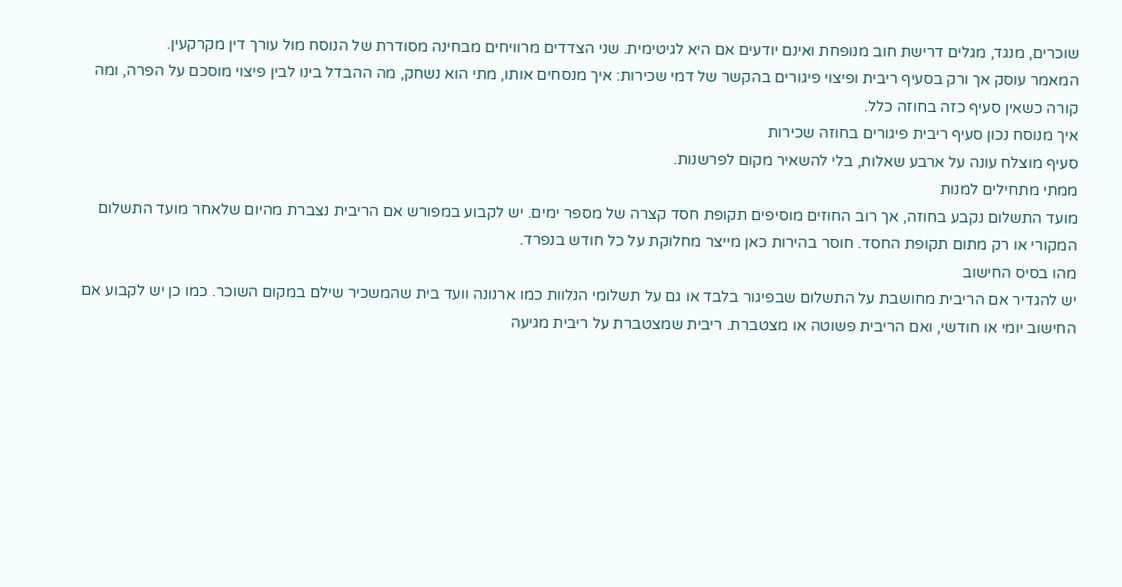שוכרים, מנגד, מגלים דרישת חוב מנופחת ואינם יודעים אם היא לגיטימית. שני הצדדים מרוויחים מבחינה מסודרת של הנוסח מול עורך דין מקרקעין.
המאמר עוסק אך ורק בסעיף ריבית ופיצוי פיגורים בהקשר של דמי שכירות: איך מנסחים אותו, מתי הוא נשחק, מה ההבדל בינו לבין פיצוי מוסכם על הפרה, ומה קורה כשאין סעיף כזה בחוזה כלל.
איך מנוסח נכון סעיף ריבית פיגורים בחוזה שכירות
סעיף מוצלח עונה על ארבע שאלות, בלי להשאיר מקום לפרשנות.
ממתי מתחילים למנות
מועד התשלום נקבע בחוזה, אך רוב החוזים מוסיפים תקופת חסד קצרה של מספר ימים. יש לקבוע במפורש אם הריבית נצברת מהיום שלאחר מועד התשלום המקורי או רק מתום תקופת החסד. חוסר בהירות כאן מייצר מחלוקת על כל חודש בנפרד.
מהו בסיס החישוב
יש להגדיר אם הריבית מחושבת על התשלום שבפיגור בלבד או גם על תשלומי הנלוות כמו ארנונה וועד בית שהמשכיר שילם במקום השוכר. כמו כן יש לקבוע אם החישוב יומי או חודשי, ואם הריבית פשוטה או מצטברת. ריבית שמצטברת על ריבית מגיעה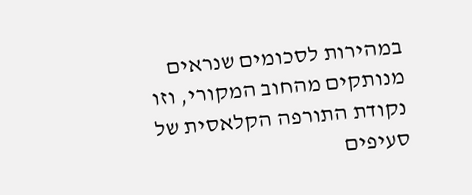במהירות לסכומים שנראים מנותקים מהחוב המקורי, וזו נקודת התורפה הקלאסית של סעיפים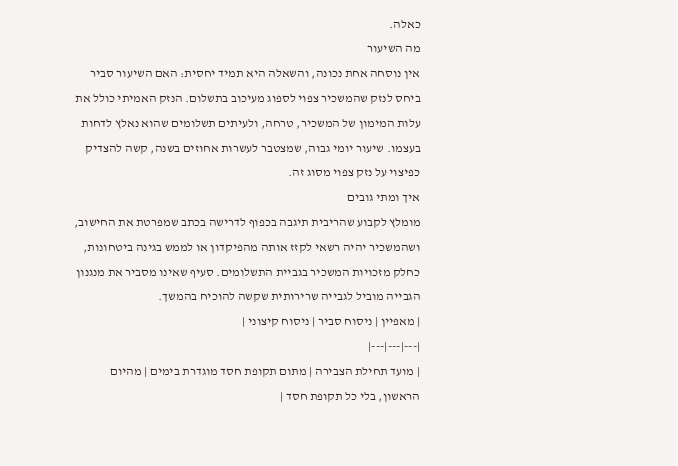כאלה.
מה השיעור
אין נוסחה אחת נכונה, והשאלה היא תמיד יחסית: האם השיעור סביר ביחס לנזק שהמשכיר צפוי לספוג מעיכוב בתשלום. הנזק האמיתי כולל את עלות המימון של המשכיר, טרחה, ולעיתים תשלומים שהוא נאלץ לדחות בעצמו. שיעור יומי גבוה, שמצטבר לעשרות אחוזים בשנה, קשה להצדיק כפיצוי על נזק צפוי מסוג זה.
איך ומתי גובים
מומלץ לקבוע שהריבית תיגבה בכפוף לדרישה בכתב שמפרטת את החישוב, ושהמשכיר יהיה רשאי לקזז אותה מהפיקדון או לממש בגינה ביטחונות, כחלק מזכויות המשכיר בגביית התשלומים. סעיף שאינו מסביר את מנגנון הגבייה מוביל לגבייה שרירותית שקשה להוכיח בהמשך.
| מאפיין | ניסוח סביר | ניסוח קיצוני |
|---|---|---|
| מועד תחילת הצבירה | מתום תקופת חסד מוגדרת בימים | מהיום הראשון, בלי כל תקופת חסד |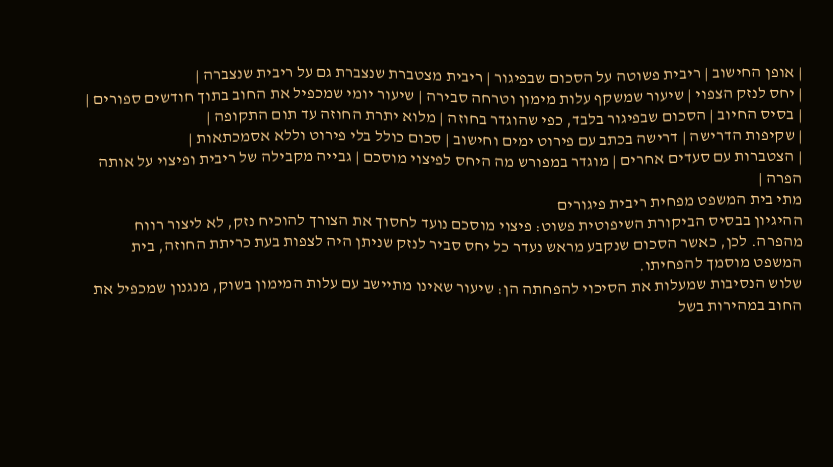| אופן החישוב | ריבית פשוטה על הסכום שבפיגור | ריבית מצטברת שנצברת גם על ריבית שנצברה |
| יחס לנזק הצפוי | שיעור שמשקף עלות מימון וטרחה סבירה | שיעור יומי שמכפיל את החוב בתוך חודשים ספורים |
| בסיס החיוב | הסכום שבפיגור בלבד, כפי שהוגדר בחוזה | מלוא יתרת החוזה עד תום התקופה |
| שקיפות הדרישה | דרישה בכתב עם פירוט ימים וחישוב | סכום כולל בלי פירוט וללא אסמכתאות |
| הצטברות עם סעדים אחרים | מוגדר במפורש מה היחס לפיצוי מוסכם | גבייה מקבילה של ריבית ופיצוי על אותה הפרה |
מתי בית המשפט מפחית ריבית פיגורים
ההיגיון בבסיס הביקורת השיפוטית פשוט: פיצוי מוסכם נועד לחסוך את הצורך להוכיח נזק, לא ליצור רווח מהפרה. לכן, כאשר הסכום שנקבע מראש נעדר כל יחס סביר לנזק שניתן היה לצפות בעת כריתת החוזה, בית המשפט מוסמך להפחיתו.
שלוש הנסיבות שמעלות את הסיכוי להפחתה הן: שיעור שאינו מתיישב עם עלות המימון בשוק, מנגנון שמכפיל את החוב במהירות בשל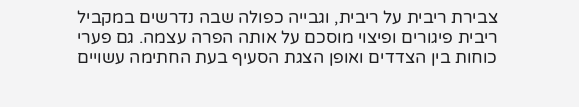צבירת ריבית על ריבית, וגבייה כפולה שבה נדרשים במקביל ריבית פיגורים ופיצוי מוסכם על אותה הפרה עצמה. גם פערי כוחות בין הצדדים ואופן הצגת הסעיף בעת החתימה עשויים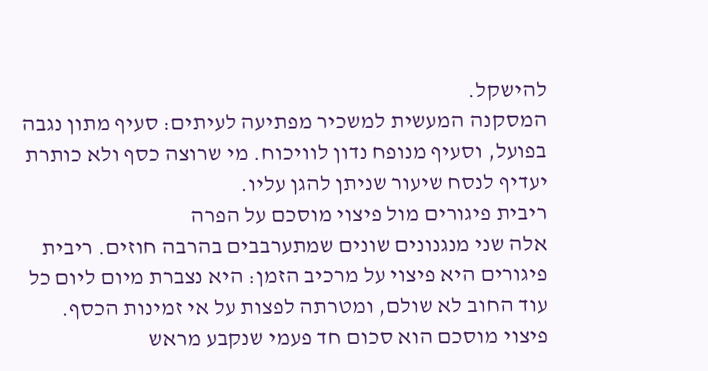להישקל.
המסקנה המעשית למשכיר מפתיעה לעיתים: סעיף מתון נגבה בפועל, וסעיף מנופח נדון לוויכוח. מי שרוצה כסף ולא כותרת יעדיף לנסח שיעור שניתן להגן עליו.
ריבית פיגורים מול פיצוי מוסכם על הפרה
אלה שני מנגנונים שונים שמתערבבים בהרבה חוזים. ריבית פיגורים היא פיצוי על מרכיב הזמן: היא נצברת מיום ליום כל עוד החוב לא שולם, ומטרתה לפצות על אי זמינות הכסף. פיצוי מוסכם הוא סכום חד פעמי שנקבע מראש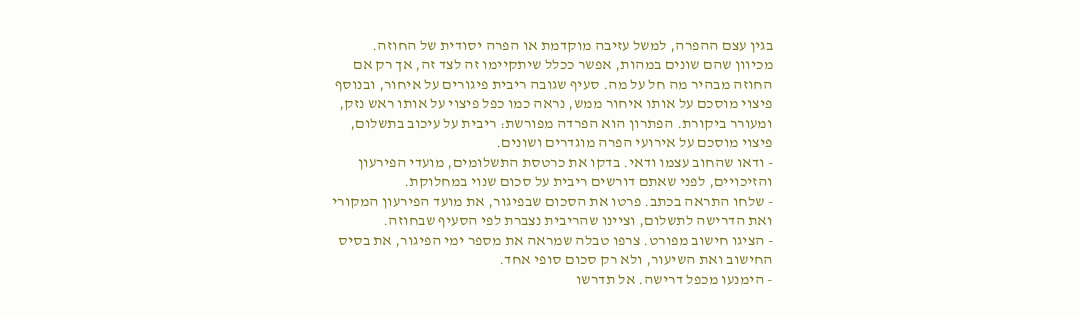בגין עצם ההפרה, למשל עזיבה מוקדמת או הפרה יסודית של החוזה.
מכיוון שהם שונים במהות, אפשר ככלל שיתקיימו זה לצד זה, אך רק אם החוזה מבהיר מה חל על מה. סעיף שגובה ריבית פיגורים על איחור, ובנוסף פיצוי מוסכם על אותו איחור ממש, נראה כמו כפל פיצוי על אותו ראש נזק, ומעורר ביקורת. הפתרון הוא הפרדה מפורשת: ריבית על עיכוב בתשלום, פיצוי מוסכם על אירועי הפרה מוגדרים ושונים.
- ודאו שהחוב עצמו ודאי. בדקו את כרטסת התשלומים, מועדי הפירעון והזיכויים, לפני שאתם דורשים ריבית על סכום שנוי במחלוקת.
- שלחו התראה בכתב. פרטו את הסכום שבפיגור, את מועד הפירעון המקורי ואת הדרישה לתשלום, וציינו שהריבית נצברת לפי הסעיף שבחוזה.
- הציגו חישוב מפורט. צרפו טבלה שמראה את מספר ימי הפיגור, את בסיס החישוב ואת השיעור, ולא רק סכום סופי אחד.
- הימנעו מכפל דרישה. אל תדרשו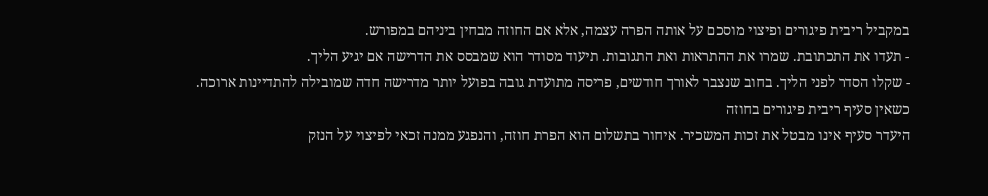במקביל ריבית פיגורים ופיצוי מוסכם על אותה הפרה עצמה, אלא אם החוזה מבחין ביניהם במפורש.
- תעדו את התכתובת. שמרו את ההתראות ואת התגובות. תיעוד מסודר הוא שמבסס את הדרישה אם יגיע הליך.
- שקלו הסדר לפני הליך. בחוב שנצבר לאורך חודשים, פריסה מתועדת גובה בפועל יותר מדרישה חדה שמובילה להתדיינות ארוכה.
כשאין סעיף ריבית פיגורים בחוזה
היעדר סעיף אינו מבטל את זכות המשכיר. איחור בתשלום הוא הפרת חוזה, והנפגע ממנה זכאי לפיצוי על הנזק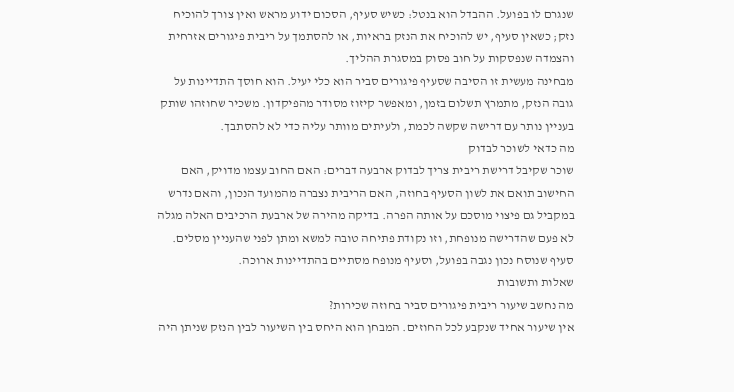שנגרם לו בפועל. ההבדל הוא בנטל: כשיש סעיף, הסכום ידוע מראש ואין צורך להוכיח נזק; כשאין סעיף, יש להוכיח את הנזק בראיות, או להסתמך על ריבית פיגורים אזרחית והצמדה שנפסקות על חוב פסוק במסגרת ההליך.
מבחינה מעשית זו הסיבה שסעיף פיגורים סביר הוא כלי יעיל. הוא חוסך התדיינות על גובה הנזק, מתמרץ תשלום בזמן, ומאפשר קיזוז מסודר מהפיקדון. משכיר שחוזהו שותק בעניין נותר עם דרישה שקשה לכמת, ולעיתים מוותר עליה כדי לא להסתבך.
מה כדאי לשוכר לבדוק
שוכר שקיבל דרישת ריבית צריך לבדוק ארבעה דברים: האם החוב עצמו מדויק, האם החישוב תואם את לשון הסעיף בחוזה, האם הריבית נצברה מהמועד הנכון, והאם נדרש במקביל גם פיצוי מוסכם על אותה הפרה. בדיקה מהירה של ארבעת הרכיבים האלה מגלה לא פעם שהדרישה מנופחת, וזו נקודת פתיחה טובה למשא ומתן לפני שהעניין מסלים.
סעיף שנוסח נכון נגבה בפועל, וסעיף מנופח מסתיים בהתדיינות ארוכה.
שאלות ותשובות
מה נחשב שיעור ריבית פיגורים סביר בחוזה שכירות?
אין שיעור אחיד שנקבע לכל החוזים. המבחן הוא היחס בין השיעור לבין הנזק שניתן היה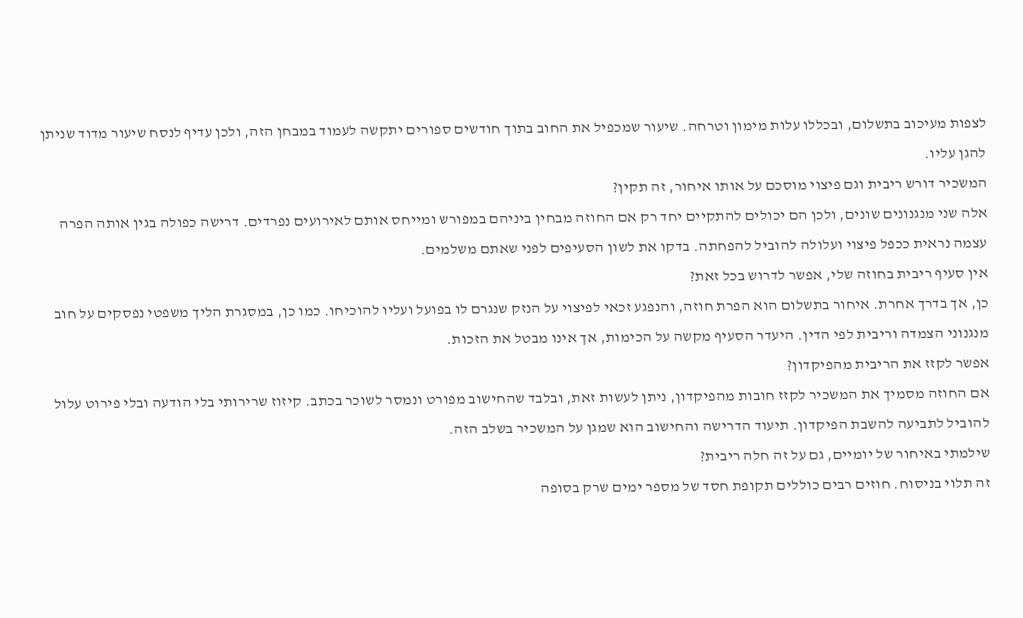לצפות מעיכוב בתשלום, ובכללו עלות מימון וטרחה. שיעור שמכפיל את החוב בתוך חודשים ספורים יתקשה לעמוד במבחן הזה, ולכן עדיף לנסח שיעור מדוד שניתן להגן עליו.
המשכיר דורש ריבית וגם פיצוי מוסכם על אותו איחור, זה תקין?
אלה שני מנגנונים שונים, ולכן הם יכולים להתקיים יחד רק אם החוזה מבחין ביניהם במפורש ומייחס אותם לאירועים נפרדים. דרישה כפולה בגין אותה הפרה עצמה נראית ככפל פיצוי ועלולה להוביל להפחתה. בדקו את לשון הסעיפים לפני שאתם משלמים.
אין סעיף ריבית בחוזה שלי, אפשר לדרוש בכל זאת?
כן, אך בדרך אחרת. איחור בתשלום הוא הפרת חוזה, והנפגע זכאי לפיצוי על הנזק שנגרם לו בפועל ועליו להוכיחו. כמו כן, במסגרת הליך משפטי נפסקים על חוב מנגנוני הצמדה וריבית לפי הדין. היעדר הסעיף מקשה על הכימות, אך אינו מבטל את הזכות.
אפשר לקזז את הריבית מהפיקדון?
אם החוזה מסמיך את המשכיר לקזז חובות מהפיקדון, ניתן לעשות זאת, ובלבד שהחישוב מפורט ונמסר לשוכר בכתב. קיזוז שרירותי בלי הודעה ובלי פירוט עלול להוביל לתביעה להשבת הפיקדון. תיעוד הדרישה והחישוב הוא שמגן על המשכיר בשלב הזה.
שילמתי באיחור של יומיים, גם על זה חלה ריבית?
זה תלוי בניסוח. חוזים רבים כוללים תקופת חסד של מספר ימים שרק בסופה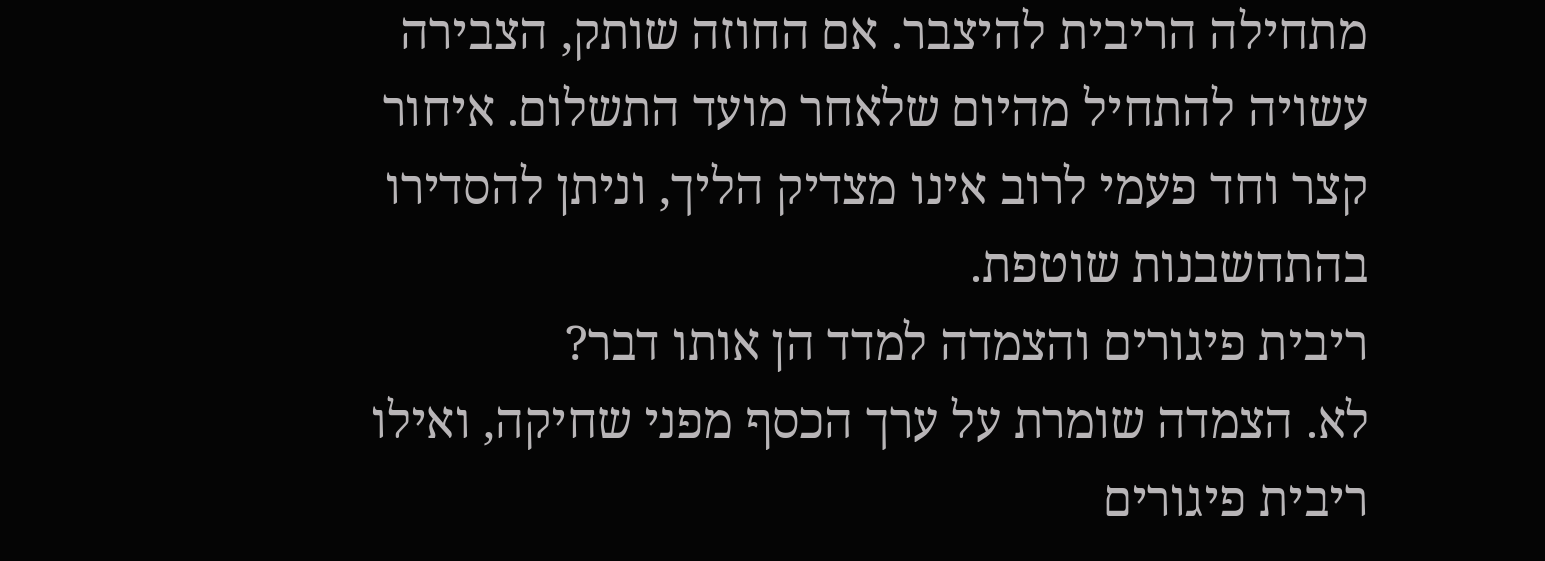מתחילה הריבית להיצבר. אם החוזה שותק, הצבירה עשויה להתחיל מהיום שלאחר מועד התשלום. איחור קצר וחד פעמי לרוב אינו מצדיק הליך, וניתן להסדירו בהתחשבנות שוטפת.
ריבית פיגורים והצמדה למדד הן אותו דבר?
לא. הצמדה שומרת על ערך הכסף מפני שחיקה, ואילו ריבית פיגורים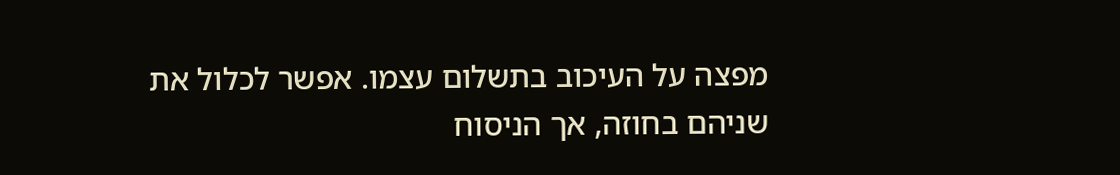מפצה על העיכוב בתשלום עצמו. אפשר לכלול את שניהם בחוזה, אך הניסוח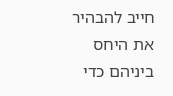חייב להבהיר את היחס ביניהם כדי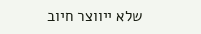שלא ייווצר חיוב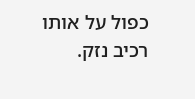כפול על אותו רכיב נזק.